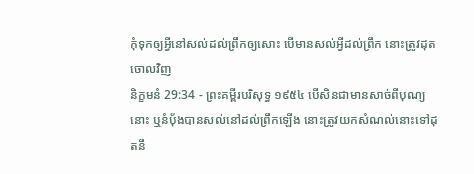កុំទុកឲ្យអ្វីនៅសល់ដល់ព្រឹកឲ្យសោះ បើមានសល់អ្វីដល់ព្រឹក នោះត្រូវដុតចោលវិញ
និក្ខមនំ 29:34 - ព្រះគម្ពីរបរិសុទ្ធ ១៩៥៤ បើសិនជាមានសាច់ពីបុណ្យនោះ ឬនំបុ័ងបានសល់នៅដល់ព្រឹកឡើង នោះត្រូវយកសំណល់នោះទៅដុតនឹ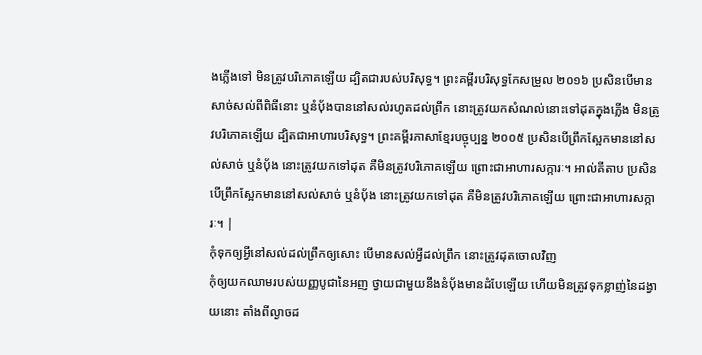ងភ្លើងទៅ មិនត្រូវបរិភោគឡើយ ដ្បិតជារបស់បរិសុទ្ធ។ ព្រះគម្ពីរបរិសុទ្ធកែសម្រួល ២០១៦ ប្រសិនបើមានសាច់សល់ពីពិធីនោះ ឬនំបុ័ងបាននៅសល់រហូតដល់ព្រឹក នោះត្រូវយកសំណល់នោះទៅដុតក្នុងភ្លើង មិនត្រូវបរិភោគឡើយ ដ្បិតជាអាហារបរិសុទ្ធ។ ព្រះគម្ពីរភាសាខ្មែរបច្ចុប្បន្ន ២០០៥ ប្រសិនបើព្រឹកស្អែកមាននៅសល់សាច់ ឬនំប៉័ង នោះត្រូវយកទៅដុត គឺមិនត្រូវបរិភោគឡើយ ព្រោះជាអាហារសក្ការៈ។ អាល់គីតាប ប្រសិនបើព្រឹកស្អែកមាននៅសល់សាច់ ឬនំបុ័ង នោះត្រូវយកទៅដុត គឺមិនត្រូវបរិភោគឡើយ ព្រោះជាអាហារសក្ការៈ។ |
កុំទុកឲ្យអ្វីនៅសល់ដល់ព្រឹកឲ្យសោះ បើមានសល់អ្វីដល់ព្រឹក នោះត្រូវដុតចោលវិញ
កុំឲ្យយកឈាមរបស់យញ្ញបូជានៃអញ ថ្វាយជាមួយនឹងនំបុ័ងមានដំបែឡើយ ហើយមិនត្រូវទុកខ្លាញ់នៃដង្វាយនោះ តាំងពីល្ងាចដ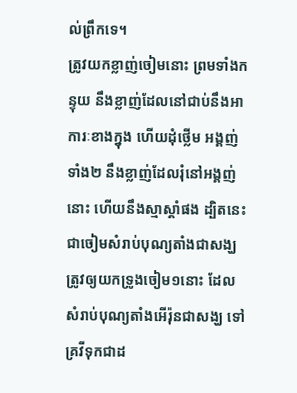ល់ព្រឹកទេ។
ត្រូវយកខ្លាញ់ចៀមនោះ ព្រមទាំងកន្ទុយ នឹងខ្លាញ់ដែលនៅជាប់នឹងអាការៈខាងក្នុង ហើយដុំថ្លើម អង្គញ់ទាំង២ នឹងខ្លាញ់ដែលរុំនៅអង្គញ់នោះ ហើយនឹងស្មាស្តាំផង ដ្បិតនេះជាចៀមសំរាប់បុណ្យតាំងជាសង្ឃ
ត្រូវឲ្យយកទ្រូងចៀម១នោះ ដែលសំរាប់បុណ្យតាំងអើរ៉ុនជាសង្ឃ ទៅគ្រវីទុកជាដ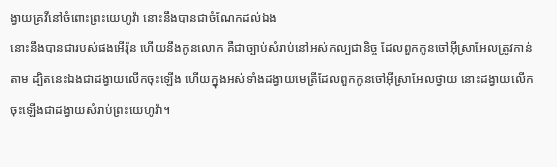ង្វាយគ្រវីនៅចំពោះព្រះយេហូវ៉ា នោះនឹងបានជាចំណែកដល់ឯង
នោះនឹងបានជារបស់ផងអើរ៉ុន ហើយនឹងកូនលោក គឺជាច្បាប់សំរាប់នៅអស់កល្បជានិច្ច ដែលពួកកូនចៅអ៊ីស្រាអែលត្រូវកាន់តាម ដ្បិតនេះឯងជាដង្វាយលើកចុះឡើង ហើយក្នុងអស់ទាំងដង្វាយមេត្រីដែលពួកកូនចៅអ៊ីស្រាអែលថ្វាយ នោះដង្វាយលើកចុះឡើងជាដង្វាយសំរាប់ព្រះយេហូវ៉ា។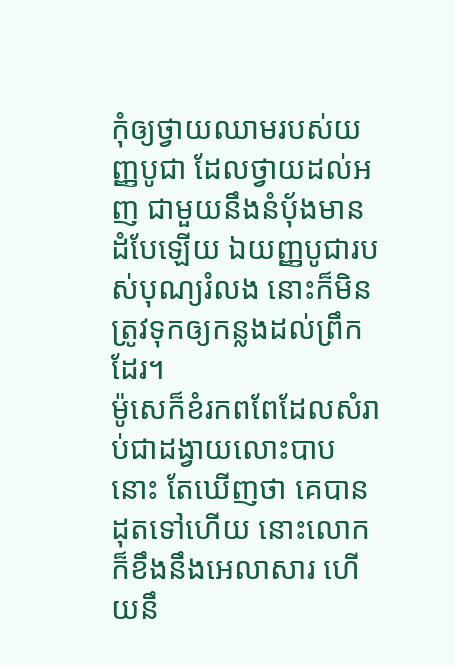កុំឲ្យថ្វាយឈាមរបស់យញ្ញបូជា ដែលថ្វាយដល់អញ ជាមួយនឹងនំបុ័ងមានដំបែឡើយ ឯយញ្ញបូជារបស់បុណ្យរំលង នោះក៏មិនត្រូវទុកឲ្យកន្លងដល់ព្រឹកដែរ។
ម៉ូសេក៏ខំរកពពែដែលសំរាប់ជាដង្វាយលោះបាបនោះ តែឃើញថា គេបានដុតទៅហើយ នោះលោកក៏ខឹងនឹងអេលាសារ ហើយនឹ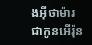ងអ៊ីថាម៉ារ ជាកូនអើរ៉ុន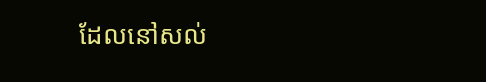ដែលនៅសល់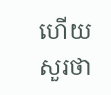ហើយសួរថា